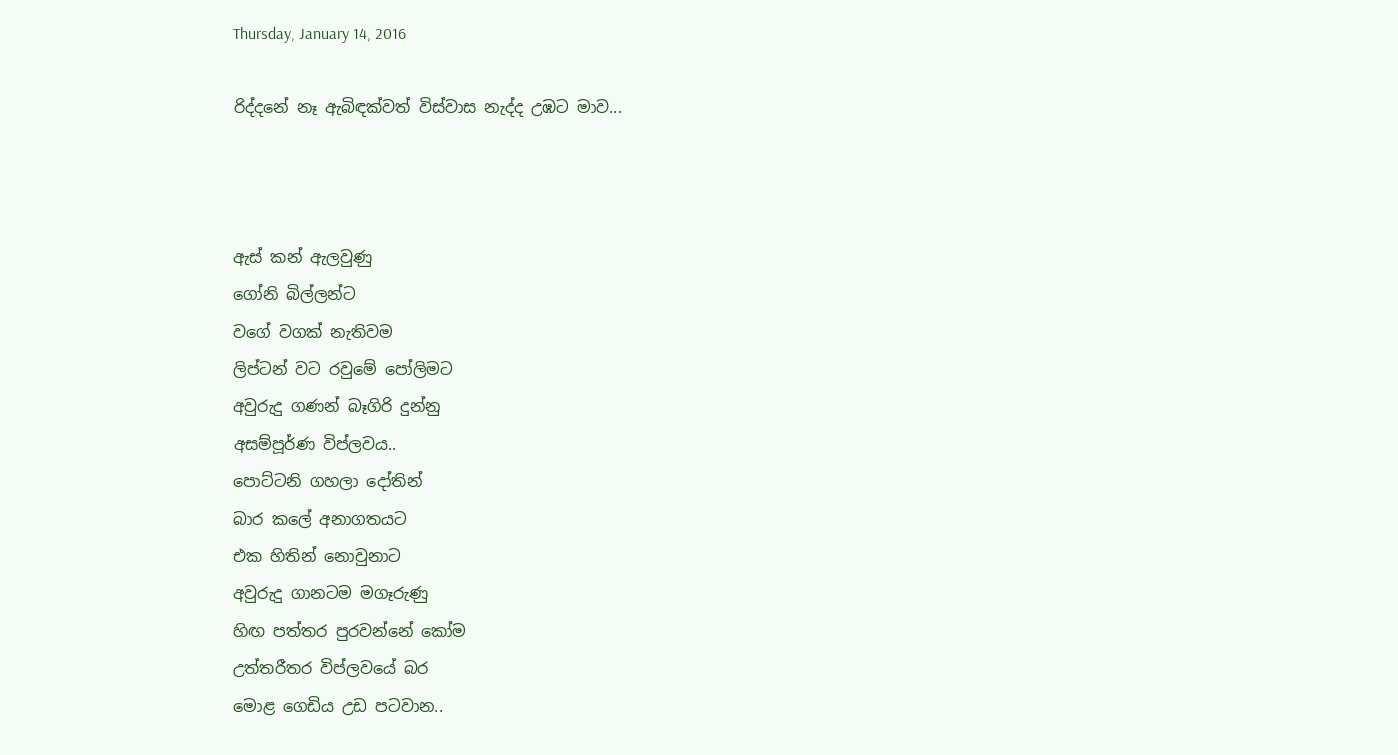Thursday, January 14, 2016

රිද්දනේ නෑ ඇබිඳක්වත් විස්වාස නැද්ද උඹට මාව...



ඇස් කන් ඇලවුණු
ගෝනි බිල්ලන්ට
වගේ වගක් නැතිවම
ලිප්ටන් වට රවුමේ පෝලිමට
අවුරුදු ගණන් බෑගිරි දුන්නු
අසම්පූර්ණ විප්ලවය..
පොට්ටනි ගහලා දෝතින්
බාර කලේ අනාගතයට
එක හිතින් නොවුනාට
අවුරුදු ගානටම මගෑරුණු
හිඟ පත්තර පුරවන්නේ කෝම
උත්තරීතර විප්ලවයේ බර
මොළ ගෙඩිය උඩ පටවාන..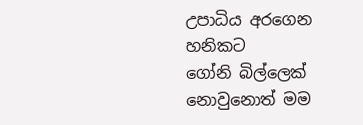උපාධිය අරගෙන හනිකට
ගෝනි බිල්ලෙක් නොවුනොත් මම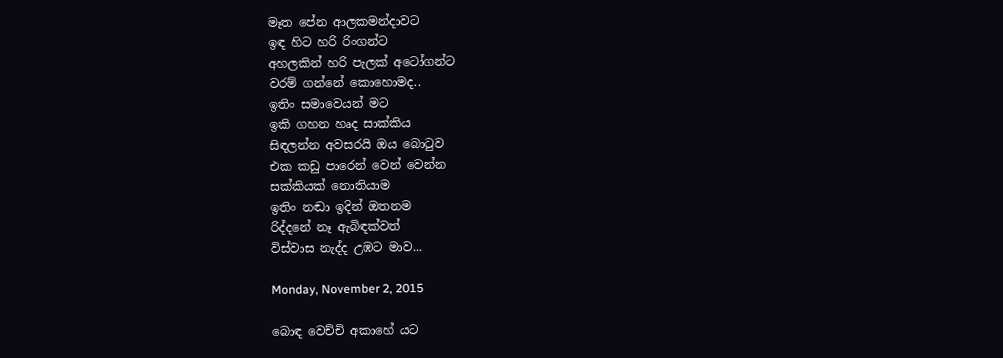මෑත පේන ආලකමන්දාවට
ඉඳ හිට හරි රිංගන්ට
අහලකින් හරි පැලක් අටෝගන්ට
වරම් ගන්නේ කොහොමද..
ඉතිං සමාවෙයන් මට
ඉකි ගහන හෘද සාක්කිය
සිඳලන්න අවසරයි ඔය බොටුව
එක කඩු පාරෙන් වෙන් වෙන්න
සක්කියක් නොතියාම
ඉතිං නඬා ඉදින් ඔතනම
රිද්දනේ නෑ ඇබිඳක්වත්
විස්වාස නැද්ද උඹට මාව...

Monday, November 2, 2015

බොඳ වෙච්චි අකාහේ යට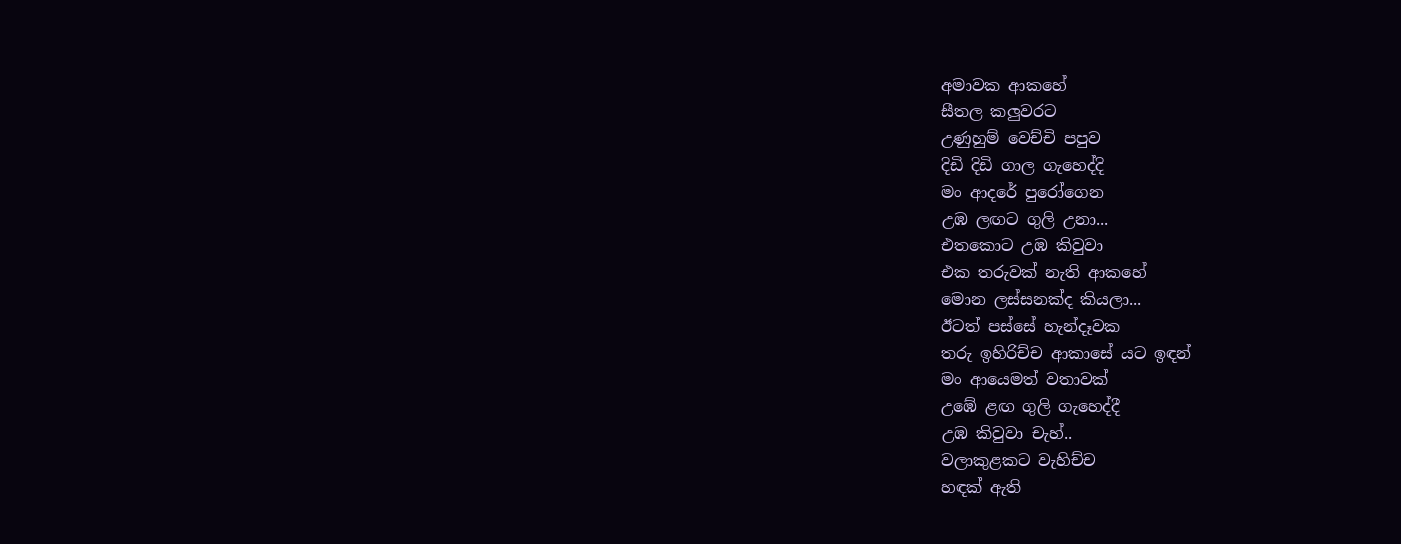අමාවක ආකහේ
සීතල කලුවරට
උණුහුම් වෙච්චි පපුව
දිඩි දිඩි ගාල ගැහෙද්දි
මං ආදරේ පුරෝගෙන
උඹ ලඟට ගුලි උනා...
එතකොට උඹ කිවුවා
එක තරුවක් නැති ආකහේ
මොන ලස්සනක්ද කියලා...
ඊටත් පස්සේ හැන්දෑවක
තරු ඉහිරිච්ච ආකාසේ යට ඉඳන්
මං ආයෙමත් වතාවක්
උඹේ ළඟ ගුලි ගැහෙද්දී
උඹ කිවුවා චැහ්..
වලාකුළකට වැහිච්ච
හඳක් ඇති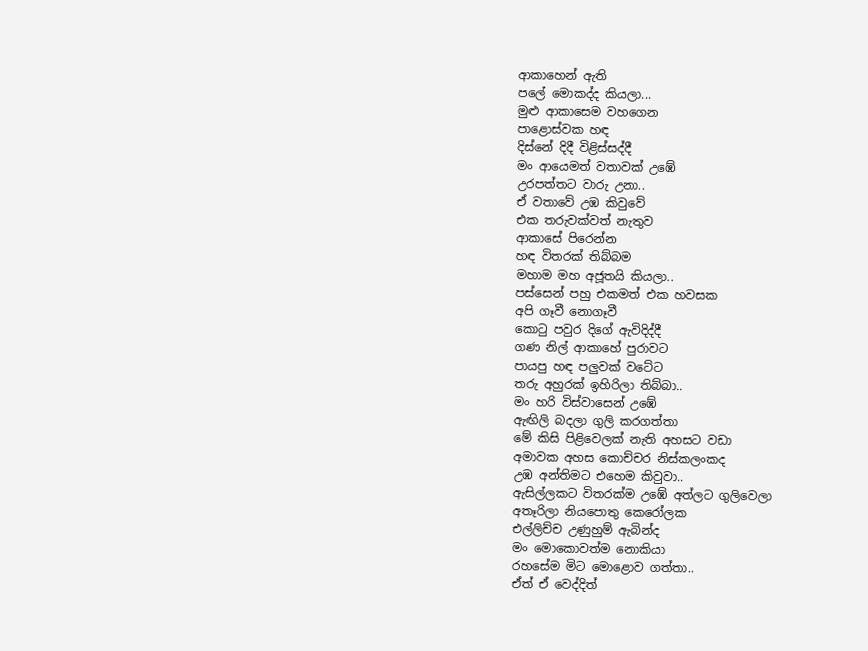ආකාහෙන් ඇති
පලේ මොකද්ද කියලා...
මුළු ආකාසෙම වහගෙන
පාළොස්වක හඳ
දිස්නේ දිදී විළිස්සද්දී
මං ආයෙමත් වතාවක් උඹේ
උරපත්තට වාරු උනා..
ඒ වතාවේ උඹ කිවුවේ
එක තරුවක්වත් නැතුව
ආකාසේ පිරෙන්න
හඳ විතරක් තිබ්බම
මහාම මහ අජූතයි කියලා..
පස්සෙන් පහු එකමත් එක හවසක
අපි ගෑවී නොගෑවී
කොටු පවුර දිගේ ඇවිදිද්දී
ගණ නිල් ආකාහේ පුරාවට
පායපු හඳ පලුවක් වටේට
තරු අහුරක් ඉහිරිලා තිබ්බා..
මං හරි විස්වාසෙන් උඹේ
ඇඟිලි බදලා ගුලි කරගත්තා
මේ කිසි පිළිවෙලක් නැති අහසට වඩා
අමාවක අහස කොච්චර නිස්කලංකද
උඹ අන්තිමට එහෙම කිවුවා..
ඇසිල්ලකට විතරක්ම උඹේ අත්ලට ගුලිවෙලා
අතෑරිලා නියපොතු කෙරෝලක
එල්ලිච්ච උණුහුම් ඇබින්ද
මං මොකොවත්ම නොකියා
රහසේම මිට මොළොව ගත්තා..
ඒත් ඒ වෙද්දිත්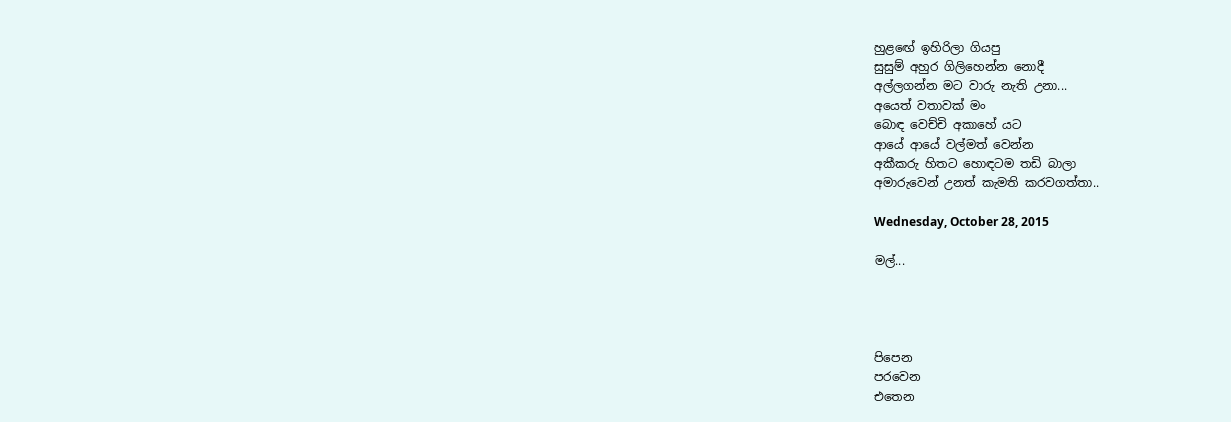හුළඟේ ඉහිරිලා ගියපු
සුසුම් අහුර ගිලිහෙන්න නොදී
අල්ලගන්න මට වාරු නැති උනා...
අයෙත් වතාවක් මං
බොඳ වෙච්චි අකාහේ යට
ආයේ ආයේ වල්මත් වෙන්න
අකීකරු හිතට හොඳටම තඩි බාලා
අමාරුවෙන් උනත් කැමති කරවගත්තා..

Wednesday, October 28, 2015

මල්...




පිපෙන
පරවෙන
එතෙන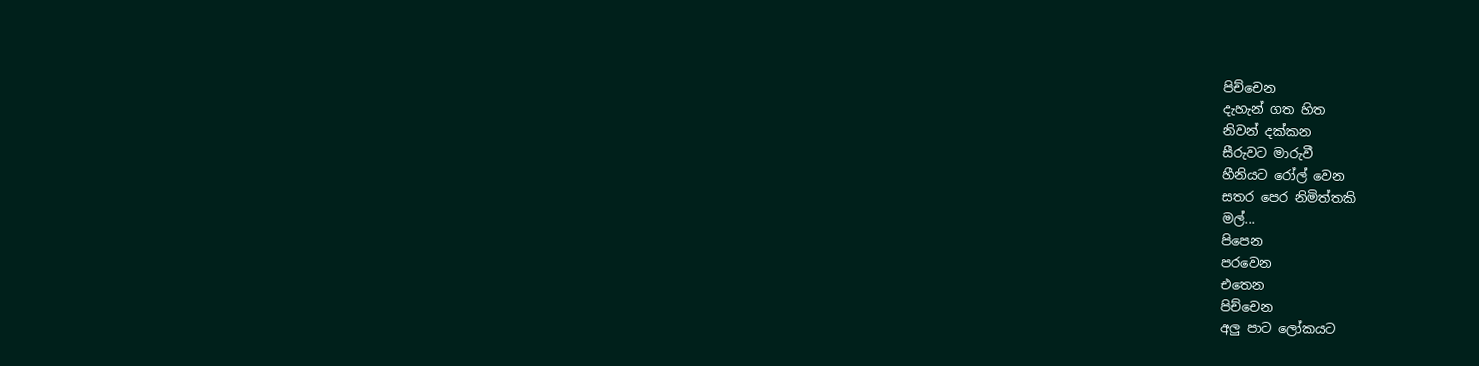පිච්චෙන
දැහැන් ගත හිත
නිවන් දක්කන
සීරුවට මාරුවී
හීනියට රෝල් වෙන
සතර පෙර නිමිත්තකි
මල්...
පිපෙන
පරවෙන
එතෙන
පිච්චෙන
අලු පාට ලෝකයට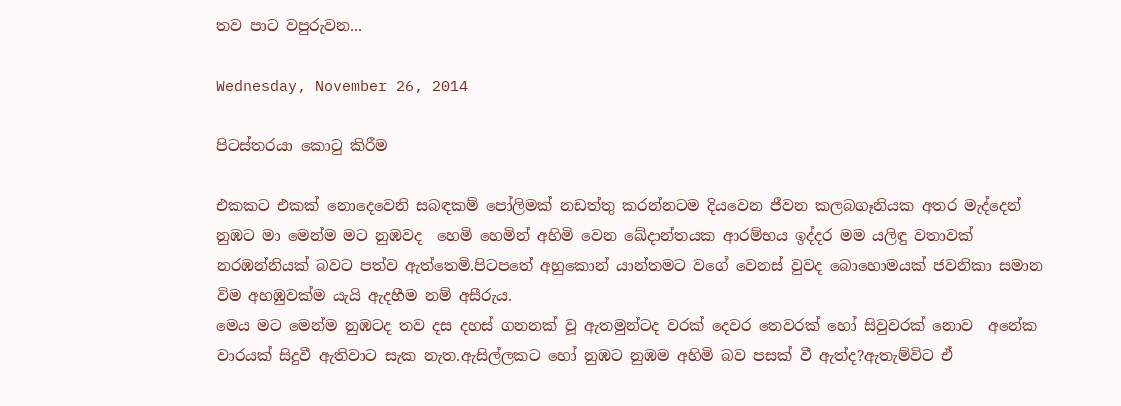තව පාට වපුරුවන...

Wednesday, November 26, 2014

පිටස්තරයා කොටු කිරීම

එකකට එකක් නොදෙවෙනි සබඳකම් පෝලිමක් නඩත්තු කරන්නටම දියවෙන ජීවන කලබගෑනියක අතර මැද්දෙන් නුඹට මා මෙන්ම මට නුඹවද  හෙමි හෙමින් අහිමි වෙන ඛේදාන්තයක ආරම්භය ඉද්දර මම යලිඳු වතාවක් නරඹන්නියක් බවට පත්ව ඇත්තෙමි.පිටපතේ අහුකොන් යාන්තමට වගේ වෙනස් වුවද බොහොමයක් ජවනිකා සමාන විම අහඹුවක්ම යැයි ඇදහීම නම් අසීරුය.
මෙය මට මෙන්ම නුඹටද තව දස දහස් ගනනක් වූ ඇතමුන්ටද වරක් දෙවර තෙවරක් හෝ සිවුවරක් නොව  අනේක වාරයක් සිදුවී ඇතිවාට සැක නැත.ඇසිල්ලකට හෝ නුඹට නුඹම අහිමි බව පසක් වී ඇත්ද?ඇතැම්විට ඒ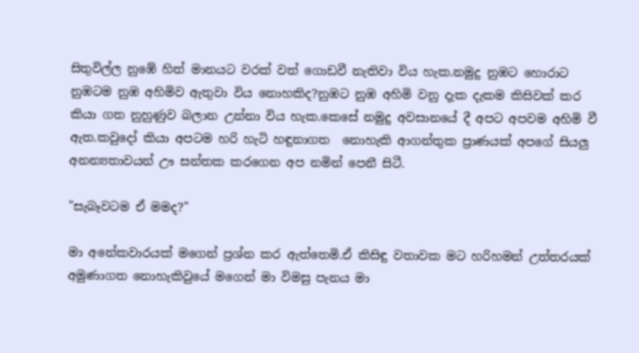සිතුවිල්ල නුඹේ හිත් මානයට වරක් වත් ගොඩවී නැතිවා විය හැක.නමුදු නුඹට හොරාට නුඹටම නුඹ අහිමිව ඇතුවා විය නොහකිද?නුඹට නුඹ අහිමි වනු දැක දැකම කිසිවක් කර කියා ගත නුහුණුව බලාන උන්නා විය හැක.කෙසේ නමුදු අවසානයේ දී අපට අපවම අහිමි වී ඇත.කවුදෝ කියා අපටම හරි හැටි හඳුනාගත  නොහැකි ආගන්තුක ප්‍රාණයක් අපගේ සියලු අනන්‍යතාවයන් ඌ සන්තක කරගෙන අප නමින් පෙනී සිටී.

"සැබෑවටම ඒ මමද?"

මා අනේකවාරයක් මගෙන් ප්‍රශ්න කර ඇත්තෙමි.ඒ කිසිඳු වතාවක මට හරිහමන් උත්තරයක් අමුණාගත නොහැකිවුයේ මගෙන් මා විමසු පැනය මා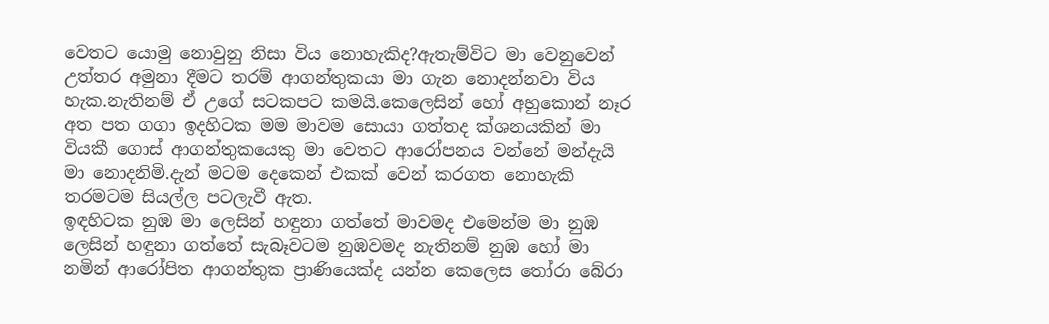වෙතට යොමු නොවුනු නිසා විය නොහැකිද?ඇතැම්විට මා වෙනුවෙන් උත්තර අමුනා දීමට තරම් ආගන්තුකයා මා ගැන නොදන්නවා විය හැක.නැතිනම් ඒ උගේ සටකපට කමයි.කෙලෙසින් හෝ අහුකොන් නෑර අත පත ගගා ඉදහිටක මම මාවම සොයා ගත්තද ක්ශනයකින් මා වියකී ගොස් ආගන්තුකයෙකු මා වෙතට ආරෝපනය වන්නේ මන්දැයි මා නොදනිමි.දැන් මටම දෙකෙන් එකක් වෙන් කරගත නොහැකි  තරමටම සියල්ල පටලැවී ඇත.
ඉඳහිටක නුඹ මා ලෙසින් හඳුනා ගත්තේ මාවමද එමෙන්ම මා නුඹ ලෙසින් හඳුනා ගත්තේ සැබෑවටම නුඹවමද නැතිනම් නුඹ හෝ මා නමින් ආරෝපිත ආගන්තුක ප්‍රාණියෙක්ද යන්න කෙලෙස තෝරා බේරා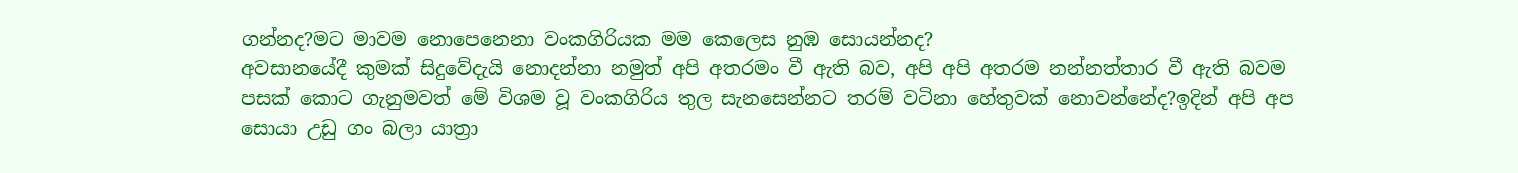ගන්නද?මට මාවම නොපෙනෙනා වංකගිරියක මම කෙලෙස නුඹ සොයන්නද?
අවසානයේදී කුමක් සිදුවේදැයි නොදන්නා නමුත් අපි අතරමං වී ඇති බව, අපි අපි අතරම නන්නත්තාර වී ඇති බවම පසක් කොට ගැනුමවත් මේ විශම වූ වංකගිරිය තුල සැනසෙන්නට තරම් වටිනා හේතුවක් නොවන්නේද?ඉදින් අපි අප සොයා උඩු ගං බලා යාත්‍රා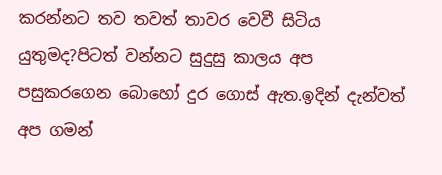කරන්නට තව තවත් තාවර වෙවී සිටිය යුතුමද?පිටත් වන්නට සුදුසු කාලය අප පසුකරගෙන බොහෝ දුර ගොස් ඇත.ඉදින් දැන්වත් අප ගමන්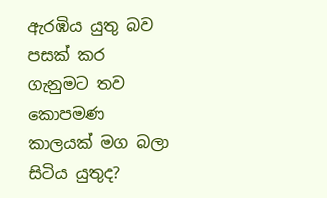ඇරඹිය යුතු බව පසක් කර ගැනුමට තව කොපමණ කාලයක් මග බලා සිටිය යුතුද?